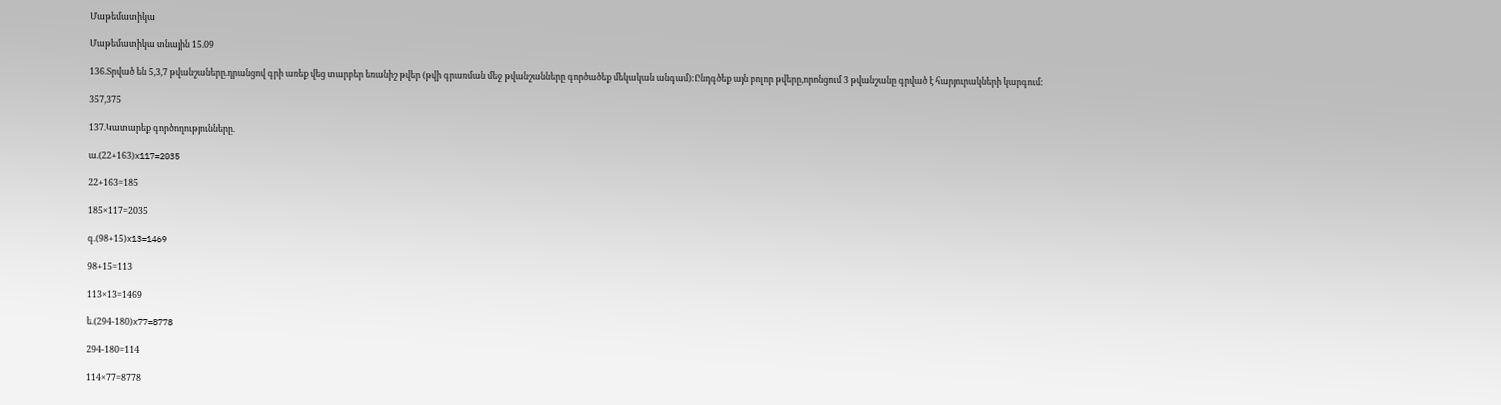Մաթեմատիկա

Մաթեմատիկա տնային 15.09

136.Տրված են 5,3,7 թվանշաները.դրանցով գրի առեք վեց տարբեր եռանիշ թվեր (թվի գրառման մեջ թվանշանները գործածեք մեկական անգամ):Ընդգծեք այն բոլոր թվերը,որոնցում 3 թվանշանը գրված է հարյուրակների կարգում:

357,375

137.Կատարեք գործողությունները.

ա.(22+163)x117=2035

22+163=185

185×117=2035

գ.(98+15)x13=1469

98+15=113

113×13=1469

ե.(294-180)x77=8778

294-180=114

114×77=8778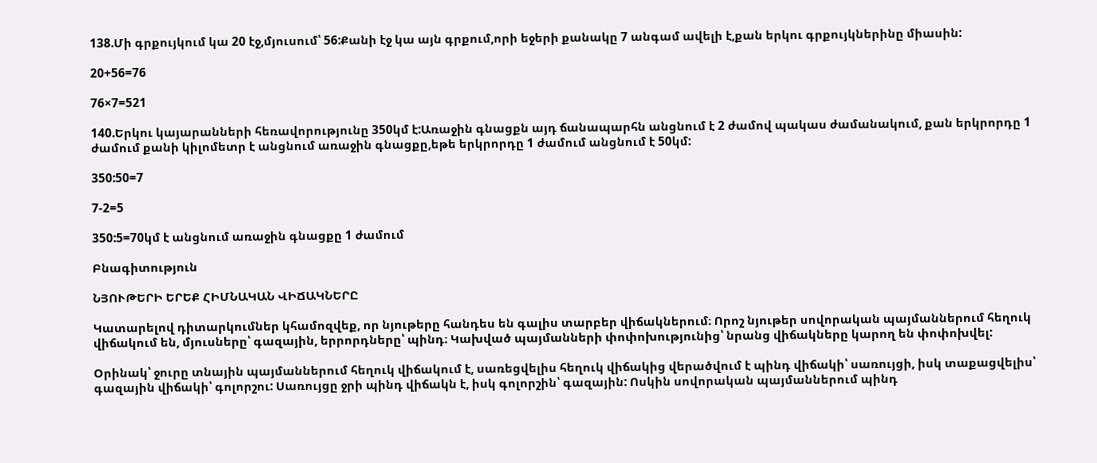138.Մի գրքույկում կա 20 էջ,մյուսում՝ 56:Քանի էջ կա այն գրքում,որի եջերի քանակը 7 անգամ ավելի է,քան երկու գրքույկներինը միասին:

20+56=76

76×7=521

140.Երկու կայարանների հեռավորությունը 350կմ է:Առաջին գնացքն այդ ճանապարհն անցնում է 2 ժամով պակաս ժամանակում, քան երկրորդը 1 ժամում քանի կիլոմետր է անցնում առաջին գնացքը,եթե երկրորդը 1 ժամում անցնում է 50կմ:

350:50=7

7-2=5

350:5=70կմ է անցնում առաջին գնացքը 1 ժամում

Բնագիտություն

ՆՅՈՒԹԵՐԻ ԵՐԵՔ ՀԻՄՆԱԿԱՆ ՎԻՃԱԿՆԵՐԸ

Կատարելով դիտարկումներ կհամոզվեք, որ նյութերը հանդես են գալիս տարբեր վիճակներում։ Որոշ նյութեր սովորական պայմաններում հեղուկ վիճակում են, մյուսները՝ գազային, երրորդները՝ պինդ։ Կախված պայմանների փոփոխությունից՝ նրանց վիճակները կարող են փոփոխվել:

Օրինակ՝ ջուրը տնային պայմաններում հեղուկ վիճակում է, սառեցվելիս հեղուկ վիճակից վերածվում է պինդ վիճակի՝ սառույցի, իսկ տաքացվելիս՝ գազային վիճակի՝ գոլորշու: Սառույցը ջրի պինդ վիճակն է, իսկ գոլորշին՝ գազային: Ոսկին սովորական պայմաններում պինդ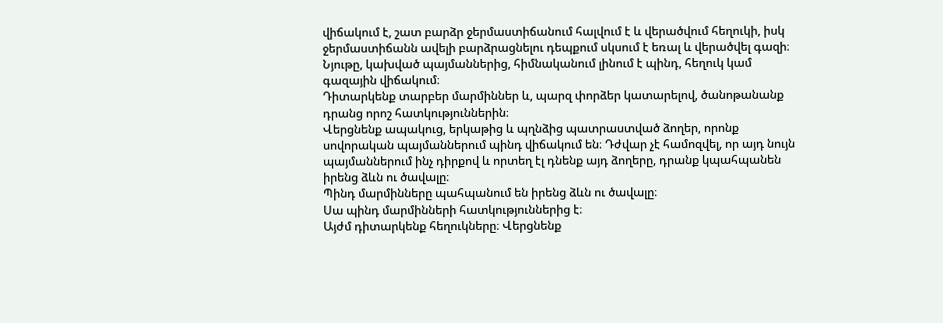վիճակում է, շատ բարձր ջերմաստիճանում հալվում է և վերածվում հեղուկի, իսկ ջերմաստիճանն ավելի բարձրացնելու դեպքում սկսում է եռալ և վերածվել գազի։
Նյութը, կախված պայմաններից, հիմնականում լինում է պինդ, հեղուկ կամ գազային վիճակում։
Դիտարկենք տարբեր մարմիններ և, պարզ փորձեր կատարելով, ծանոթանանք դրանց որոշ հատկություններին։
Վերցնենք ապակուց, երկաթից և պղնձից պատրաստված ձողեր, որոնք սովորական պայմաններում պինդ վիճակում են։ Դժվար չէ համոզվել, որ այդ նույն պայմաններում ինչ դիրքով և որտեղ էլ դնենք այդ ձողերը, դրանք կպահպանեն իրենց ձևն ու ծավալը։
Պինդ մարմինները պահպանում են իրենց ձևն ու ծավալը։
Սա պինդ մարմինների հատկություններից է։
Այժմ դիտարկենք հեղուկները։ Վերցնենք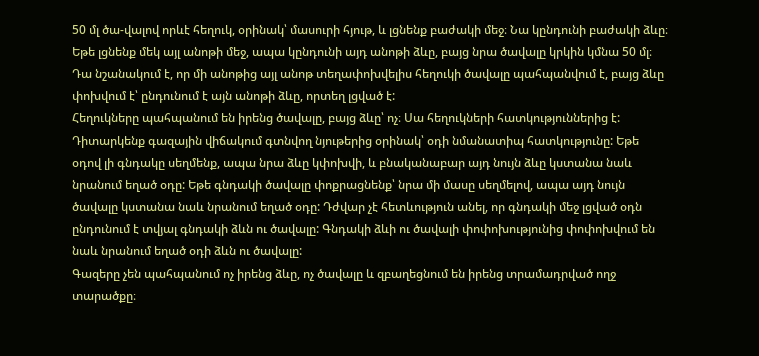50 մլ ծա-վալով որևէ հեղուկ, օրինակ՝ մասուրի հյութ, և լցնենք բաժակի մեջ։ Նա կընդունի բաժակի ձևը։ Եթե լցնենք մեկ այլ անոթի մեջ, ապա կընդունի այդ անոթի ձևը, բայց նրա ծավալը կրկին կմնա 50 մլ։ Դա նշանակում է, որ մի անոթից այլ անոթ տեղափոխվելիս հեղուկի ծավալը պահպանվում է, բայց ձևը փոխվում է՝ ընդունում է այն անոթի ձևը, որտեղ լցված է:
Հեղուկները պահպանում են իրենց ծավալը, բայց ձևը՝ ոչ։ Սա հեղուկների հատկություններից է:
Դիտարկենք գազային վիճակում գտնվող նյութերից օրինակ՝ օդի նմանատիպ հատկությունը: Եթե օդով լի գնդակը սեղմենք, ապա նրա ձևը կփոխվի, և բնականաբար այդ նույն ձևը կստանա նաև նրանում եղած օդը: Եթե գնդակի ծավալը փոքրացնենք՝ նրա մի մասը սեղմելով, ապա այդ նույն ծավալը կստանա նաև նրանում եղած օդը: Դժվար չէ հետևություն անել, որ գնդակի մեջ լցված օդն ընդունում է տվյալ գնդակի ձևն ու ծավալը: Գնդակի ձևի ու ծավալի փոփոխությունից փոփոխվում են նաև նրանում եղած օդի ձևն ու ծավալը:
Գազերը չեն պահպանում ոչ իրենց ձևը, ոչ ծավալը և զբաղեցնում են իրենց տրամադրված ողջ տարածքը։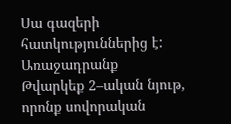Սա գազերի հատկություններից է:
Առաջադրանք
Թվարկեք 2–ական նյութ, որոնք սովորական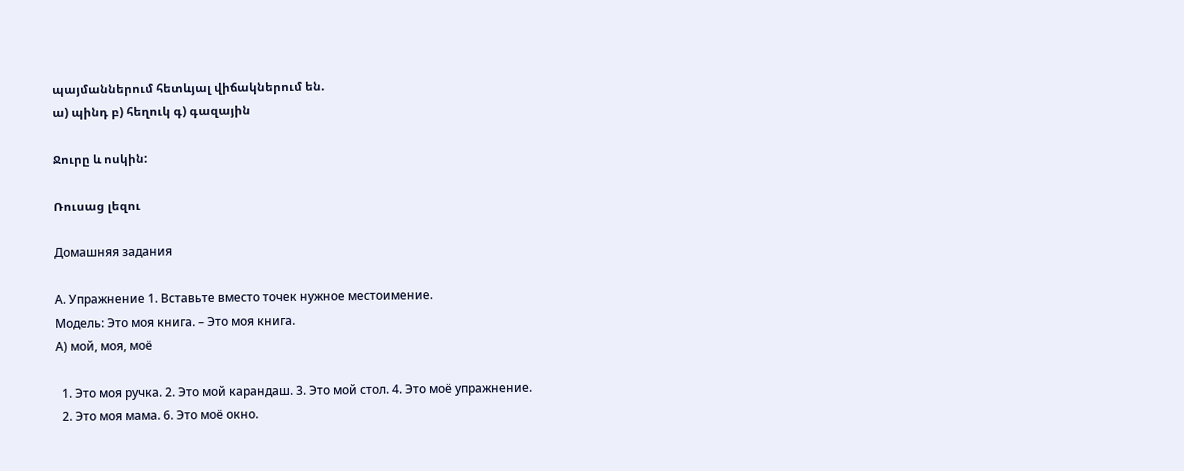պայմաններում հետևյալ վիճակներում են.
ա) պինդ բ) հեղուկ գ) գազային

Ջուրը և ոսկին:

Ռուսաց լեզու

Домашняя задания

А. Упражнение 1. Вставьте вместо точек нужное местоимение.
Модель: Это моя книга. – Это моя книга.
А) мой, моя, моё

  1. Это моя ручка. 2. Это мой карандаш. 3. Это мой стол. 4. Это моё упражнение.
  2. Это моя мама. 6. Это моё окно.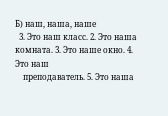Б) наш, наша, наше
  3. Это наш класс. 2. Это наша комната. 3. Это наше окно. 4. Это наш
    преподаватель. 5. Это наша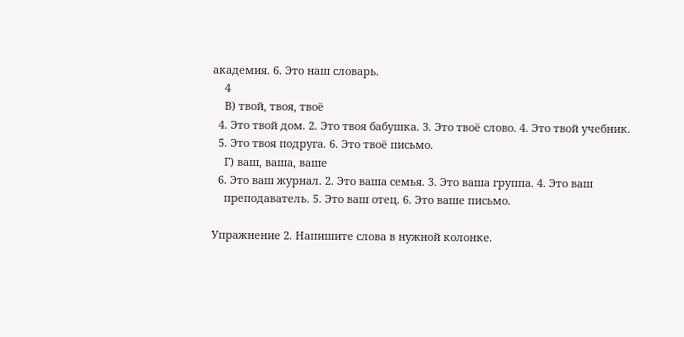академия. 6. Это наш словарь.
    4
    В) твой, твоя, твоё
  4. Это твой дом. 2. Это твоя бабушка. 3. Это твоё слово. 4. Это твой учебник.
  5. Это твоя подруга. 6. Это твоё письмо.
    Г) ваш, ваша, ваше
  6. Это ваш журнал. 2. Это ваша семья. 3. Это ваша группа. 4. Это ваш
    преподаватель. 5. Это ваш отец. 6. Это ваше письмо.

Упражнение 2. Напишите слова в нужной колонке.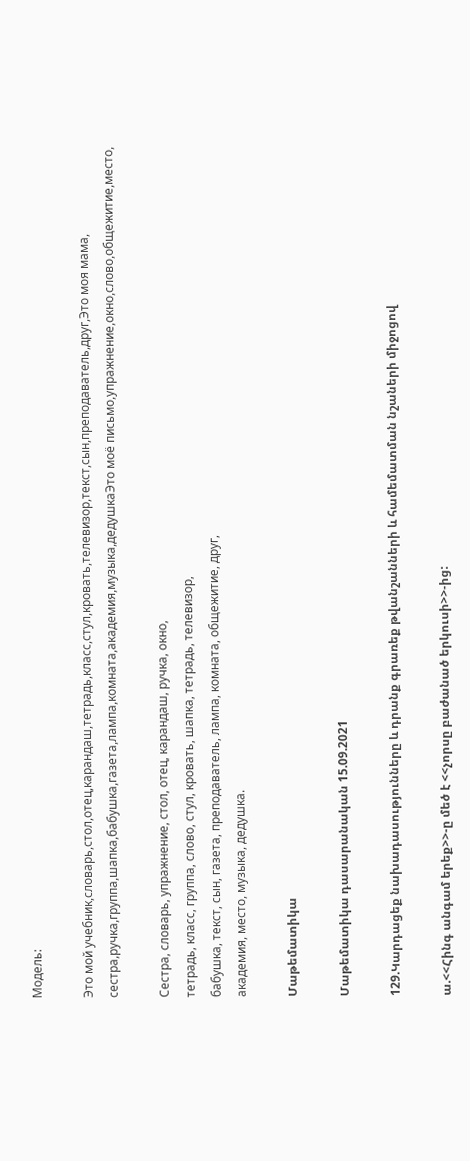Модель:

Это мой учебник,словарь,стол,отец,карандаш,тетрадь,класс,стул,кровать,телевизор,текст,сын,преподаватель,друг,Это моя мама, сестра,ручка,группа,шапка,бабушка,газета,лампа,комната,академия,музыка,дедушкаЭто моё письмо,упражнение,окно,слово,общежитие,место,

Сестра, словарь, упражнение, стол, отец, карандаш, ручка, окно,
тетрадь, класс, группа, слово, стул, кровать, шапка, тетрадь, телевизор,
бабушка, текст, сын, газета, преподаватель, лампа, комната, общежитие, друг,
академия, место, музыка, дедушка.

Մաթեմատիկա

Մաթեմատիկա դասարանական 15.09.2021

129.Կարդացեք նախադասությունները և դրանք գրառեք թվանշանների և համեմատման նշաների միջոցով

ա.<<Հինգ անգամ երեք>>-ը մեծ է <<չորսը բաժանած երկուսի>>-ից: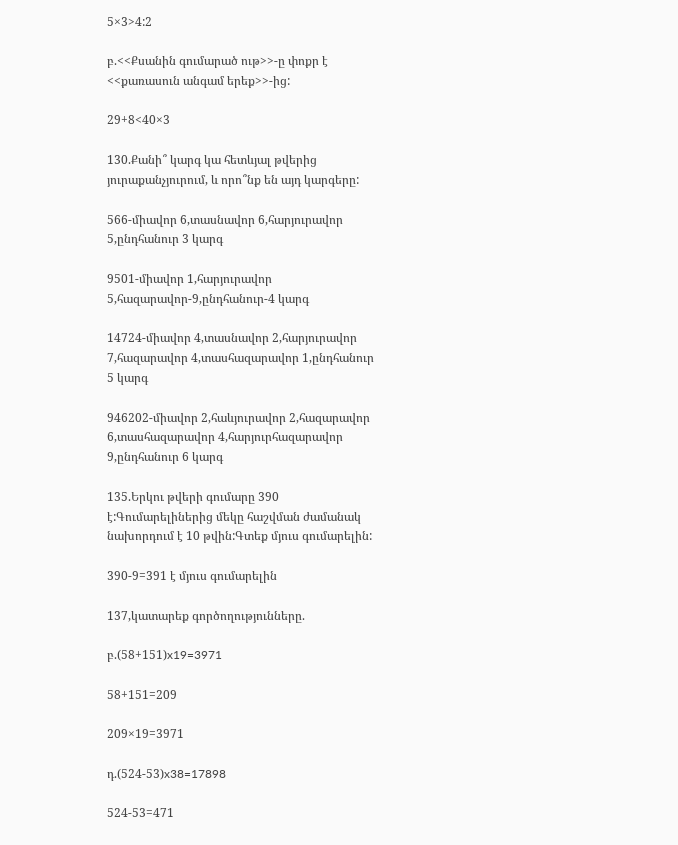5×3>4:2

բ.<<Քսանին գումարած ութ>>-ը փոքր է <<քառասուն անգամ երեք>>-ից:

29+8<40×3

130.Քանի՞ կարգ կա հետևյալ թվերից յուրաքանչյուրում, և որո՞նք են այդ կարգերը:

566-միավոր 6,տասնավոր 6,հարյուրավոր 5,ընդհանուր 3 կարգ

9501-միավոր 1,հարյուրավոր 5,հազարավոր-9,ընդհանուր-4 կարգ

14724-միավոր 4,տասնավոր 2,հարյուրավոր 7,հազարավոր 4,տասհազարավոր 1,ընդհանուր 5 կարգ

946202-միավոր 2,հաևյուրավոր 2,հազարավոր 6,տասհազարավոր 4,հարյուրհազարավոր 9,ընդհանուր 6 կարգ

135.Երկու թվերի գումարը 390 է:Գումարելիներից մեկը հաշվման ժամանակ նախորդում է 10 թվին:Գտեք մյուս գումարելին:

390-9=391 է մյուս գումարելին

137,կատարեք գործողությունները.

բ.(58+151)x19=3971

58+151=209

209×19=3971

դ.(524-53)x38=17898

524-53=471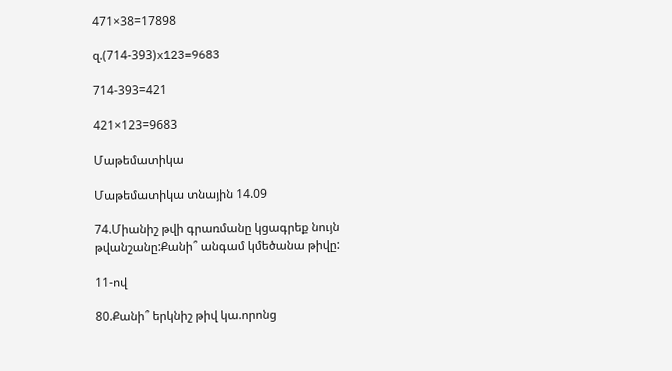471×38=17898

զ.(714-393)x123=9683

714-393=421

421×123=9683

Մաթեմատիկա

Մաթեմատիկա տնային 14.09

74.Միանիշ թվի գրառմանը կցագրեք նույն թվանշանը:Քանի՞ անգամ կմեծանա թիվը:

11-ով

80.Քանի՞ երկնիշ թիվ կա.որոնց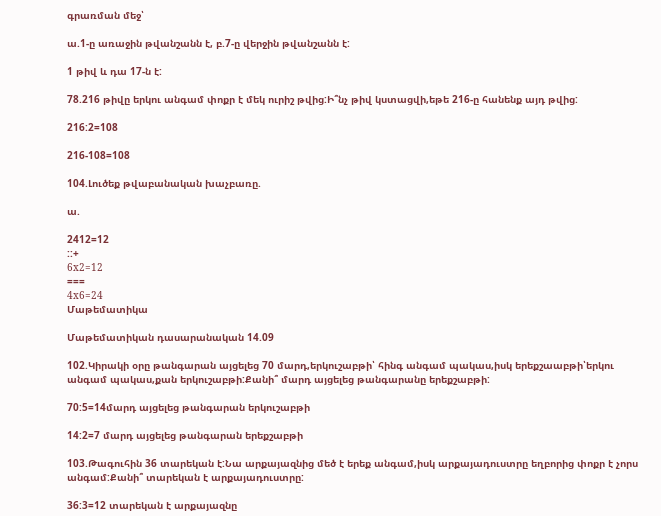գրառման մեջ՝

ա.1-ը առաջին թվանշանն է, բ.7-ը վերջին թվանշանն է:

1 թիվ և դա 17-ն է:

78.216 թիվը երկու անգամ փոքր է մեկ ուրիշ թվից:Ի՞նչ թիվ կստացվի,եթե 216-ը հանենք այդ թվից:

216:2=108

216-108=108

104.Լուծեք թվաբանական խաչբառը.

ա.

2412=12
::+
6x2=12
===
4x6=24
Մաթեմատիկա

Մաթեմատիկան դասարանական 14.09

102.Կիրակի օրը թանգարան այցելեց 70 մարդ,երկուշաբթի՝ հինգ անգամ պակաս,իսկ երեքշաաբթի՝երկու անգամ պակաս,քան երկուշաբթի:Քանի՞ մարդ այցելեց թանգարանը երեքշաբթի:

70:5=14մարդ այցելեց թանգարան երկուշաբթի

14:2=7 մարդ այցելեց թանգարան երեքշաբթի

103.Թագուհին 36 տարեկան է:Նա արքայազնից մեծ է երեք անգամ,իսկ արքայադուստրը եղբորից փոքր է չորս անգամ:Քանի՞ տարեկան է արքայադուստրը:

36:3=12 տարեկան է արքայազնը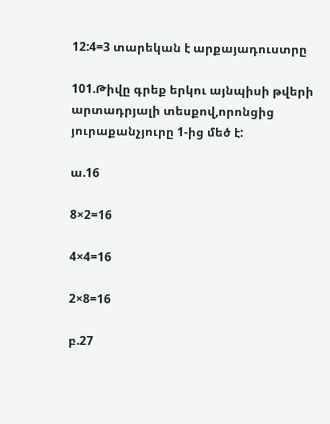12:4=3 տարեկան է արքայադուստրը

101.Թիվը գրեք երկու այնպիսի թվերի արտադրյալի տեսքով,որոնցից յուրաքանչյուրը 1-ից մեծ է:

ա.16

8×2=16

4×4=16

2×8=16

բ.27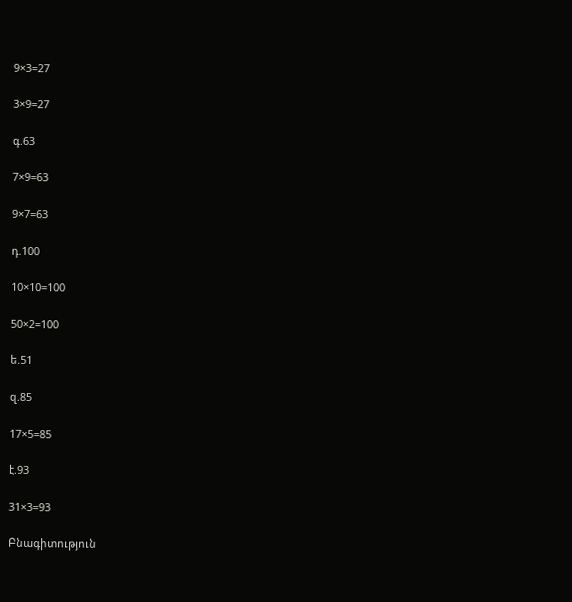9×3=27

3×9=27

գ.63

7×9=63

9×7=63

դ.100

10×10=100

50×2=100

ե.51

զ.85

17×5=85

է.93

31×3=93

Բնագիտություն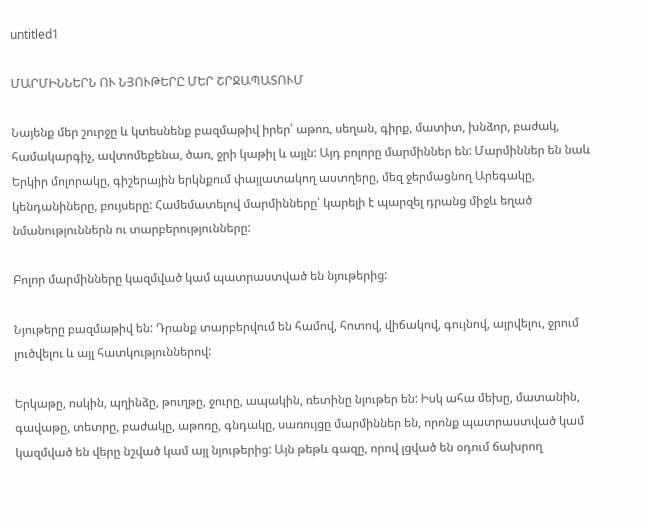untitled1

ՄԱՐՄԻՆՆԵՐՆ ՈՒ ՆՅՈՒԹԵՐԸ ՄԵՐ ՇՐՋԱՊԱՏՈՒՄ

Նայենք մեր շուրջը և կտեսնենք բազմաթիվ իրեր՝ աթոռ, սեղան, գիրք, մատիտ, խնձոր, բաժակ, համակարգիչ, ավտոմեքենա, ծառ, ջրի կաթիլ և այլն: Այդ բոլորը մարմիններ են: Մարմիններ են նաև Երկիր մոլորակը, գիշերային երկնքում փայլատակող աստղերը, մեզ ջերմացնող Արեգակը, կենդանիները, բույսերը: Համեմատելով մարմինները՝ կարելի է պարզել դրանց միջև եղած նմանություններն ու տարբերությունները:

Բոլոր մարմինները կազմված կամ պատրաստված են նյութերից:

Նյութերը բազմաթիվ են: Դրանք տարբերվում են համով, հոտով, վիճակով, գույնով, այրվելու, ջրում լուծվելու և այլ հատկություններով:

Երկաթը, ոսկին, պղինձը, թուղթը, ջուրը, ապակին, ռետինը նյութեր են: Իսկ ահա մեխը, մատանին, գավաթը, տետրը, բաժակը, աթոռը, գնդակը, սառույցը մարմիններ են, որոնք պատրաստված կամ կազմված են վերը նշված կամ այլ նյութերից: Այն թեթև գազը, որով լցված են օդում ճախրող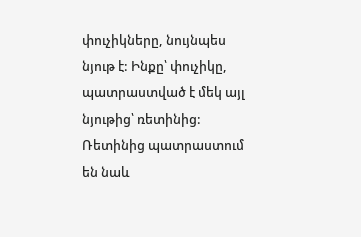փուչիկները, նույնպես նյութ է: Ինքը՝ փուչիկը, պատրաստված է մեկ այլ նյութից՝ ռետինից: Ռետինից պատրաստում են նաև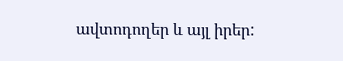ավտոդողեր և այլ իրեր: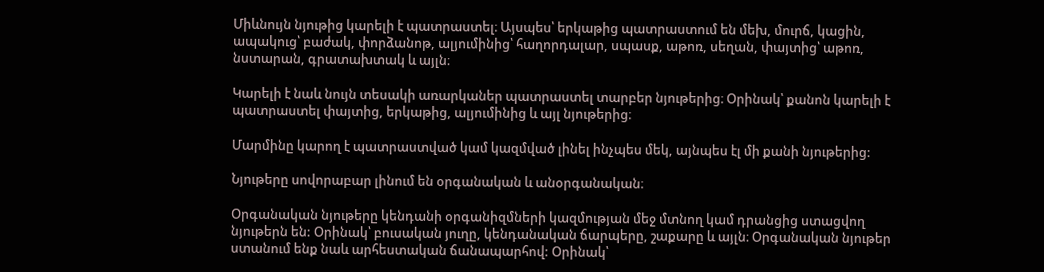Միևնույն նյութից կարելի է պատրաստել։ Այսպես՝ երկաթից պատրաստում են մեխ, մուրճ, կացին, ապակուց՝ բաժակ, փորձանոթ, ալյումինից՝ հաղորդալար, սպասք, աթոռ, սեղան, փայտից՝ աթոռ, նստարան, գրատախտակ և այլն։

Կարելի է նաև նույն տեսակի առարկաներ պատրաստել տարբեր նյութերից։ Օրինակ՝ քանոն կարելի է պատրաստել փայտից, երկաթից, ալյումինից և այլ նյութերից։

Մարմինը կարող է պատրաստված կամ կազմված լինել ինչպես մեկ, այնպես էլ մի քանի նյութերից:

Նյութերը սովորաբար լինում են օրգանական և անօրգանական։

Օրգանական նյութերը կենդանի օրգանիզմների կազմության մեջ մտնող կամ դրանցից ստացվող նյութերն են: Օրինակ՝ բուսական յուղը, կենդանական ճարպերը, շաքարը և այլն։ Օրգանական նյութեր ստանում ենք նաև արհեստական ճանապարհով: Օրինակ՝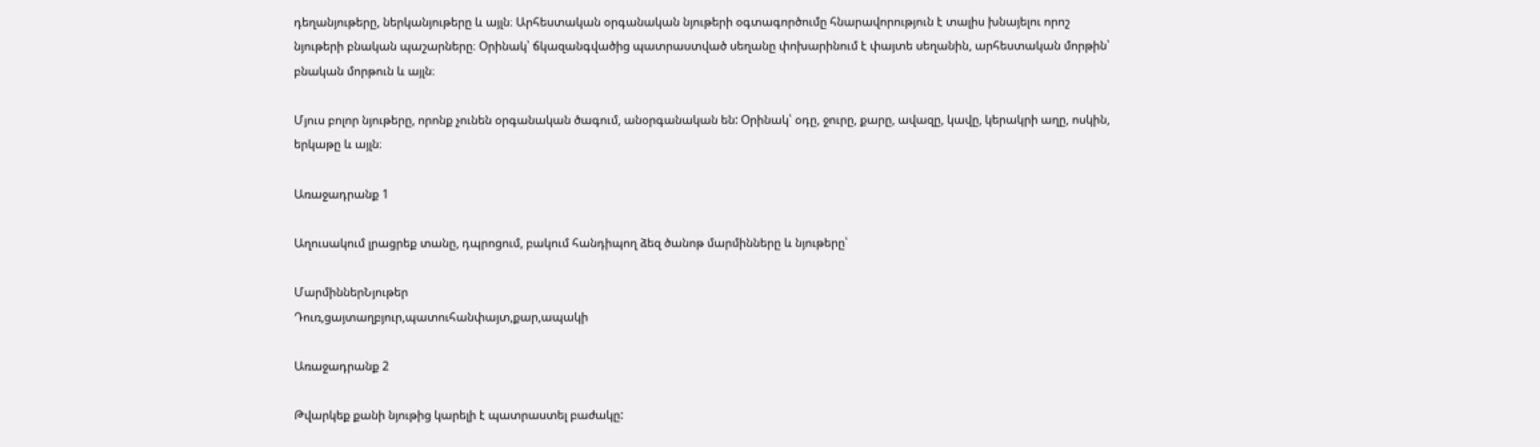դեղանյութերը, ներկանյութերը և այլն։ Արհեստական օրգանական նյութերի օգտագործումը հնարավորություն է տալիս խնայելու որոշ նյութերի բնական պաշարները։ Օրինակ՝ ճկազանգվածից պատրաստված սեղանը փոխարինում է փայտե սեղանին, արհեստական մորթին՝ բնական մորթուն և այլն։

Մյուս բոլոր նյութերը, որոնք չունեն օրգանական ծագում, անօրգանական են: Օրինակ՝ օդը, ջուրը, քարը, ավազը, կավը, կերակրի աղը, ոսկին, երկաթը և այլն։

Առաջադրանք 1

Աղուսակում լրացրեք տանը, դպրոցում, բակում հանդիպող ձեզ ծանոթ մարմինները և նյութերը՝

ՄարմիններՆյութեր
Դուռ,ցայտաղբյուր,պատուհանփայտ,քար,ապակի

Առաջադրանք 2

Թվարկեք քանի նյութից կարելի է պատրաստել բաժակը: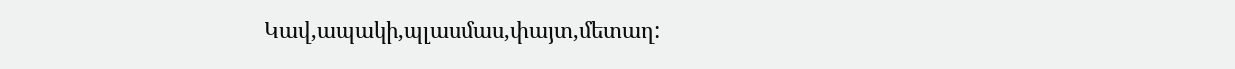Կավ,ապակի,պլասմաս,փայտ,մետաղ: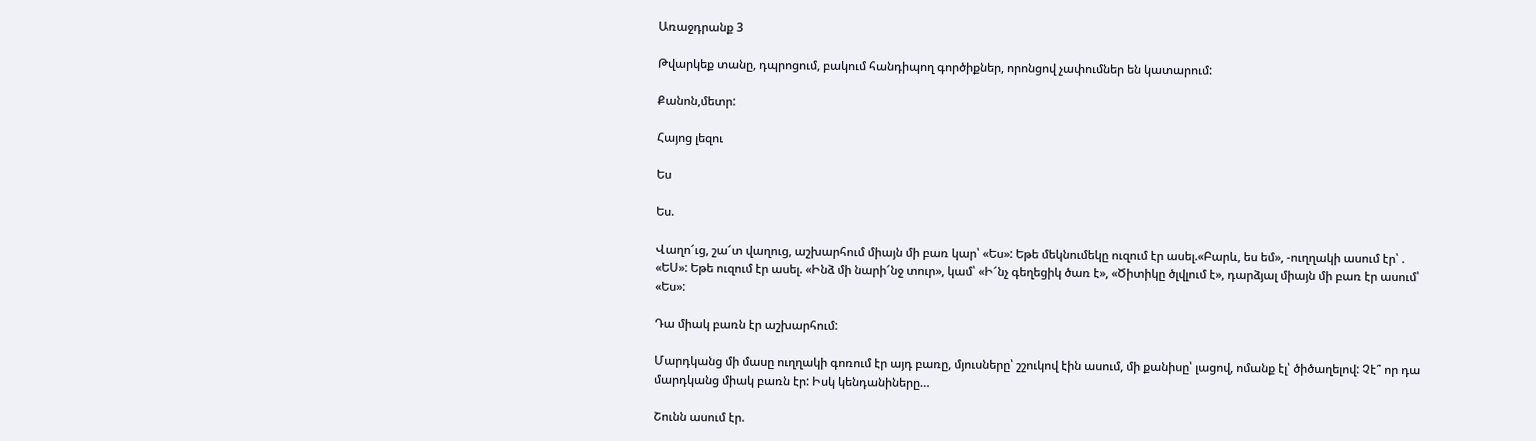Առաջդրանք 3

Թվարկեք տանը, դպրոցում, բակում հանդիպող գործիքներ, որոնցով չափումներ են կատարում:

Քանոն,մետր:

Հայոց լեզու

Ես

Ես.

Վաղո՜ւց, շա՜տ վաղուց, աշխարհում միայն մի բառ կար՝ «Ես»: Եթե մեկնումեկը ուզում էր ասել.«Բարև, ես եմ», -ուղղակի ասում էր՝ . «ԵՍ»: Եթե ուզում էր ասել. «Ինձ մի նարի՜նջ տուր», կամ՝ «Ի՜նչ գեղեցիկ ծառ է», «Ծիտիկը ծլվլում է», դարձյալ միայն մի բառ էր ասում՝ «Ես»:

Դա միակ բառն էր աշխարհում:

Մարդկանց մի մասը ուղղակի գոռում էր այդ բառը, մյուսները՝ շշուկով էին ասում, մի քանիսը՝ լացով, ոմանք էլ՝ ծիծաղելով: Չէ՞ որ դա մարդկանց միակ բառն էր: Իսկ կենդանիները…

Շունն ասում էր.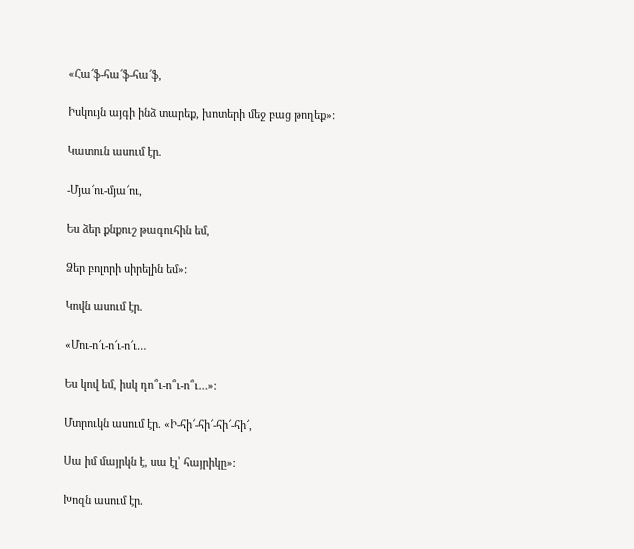«Հա՜ֆ-հա՜ֆ-հա՜ֆ,

Իսկույն այգի ինձ տարեք, խոտերի մեջ բաց թողեք»:

Կատուն ասում էր.

-Մյա՜ու-մյա՜ու,

Ես ձեր քնքուշ թագուհին եմ,

Ձեր բոլորի սիրելին եմ»:

Կովն ասում էր.

«Մու-ո՜ւ-ո՜ւ-ո՜ւ…

Ես կով եմ, իսկ դո՞ւ-ո՞ւ-ո՞ւ…»:

Մտրուկն ասում էր. «Ի-հի՜-հի՜-հի՜-հի՜,

Սա իմ մայրկն է, սա էլ՝ հայրիկը»:

Խոզն ասում էր.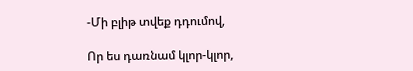-Մի բլիթ տվեք դդումով,

Որ ես դառնամ կլոր-կլոր,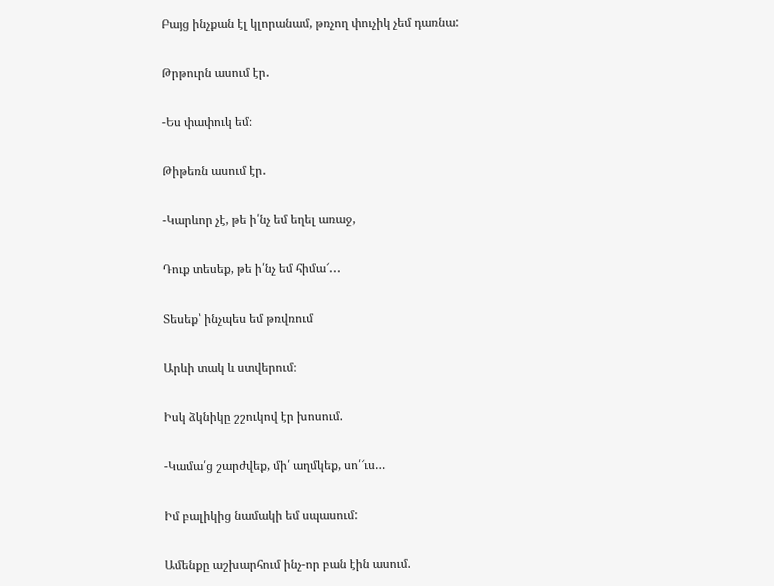Բայց ինչքան էլ կլորանամ, թռչող փուչիկ չեմ դառնա:

Թրթուրն ասում էր․

-Ես փափուկ եմ։

Թիթեռն ասում էր․

-Կարևոր չէ, թե ի՛նչ եմ եղել առաջ,

Դուք տեսեք, թե ի՛նչ եմ հիմա՜․․․

Տեսեք՝ ինչպես եմ թռվռում

Արևի տակ և ստվերում։

Իսկ ձկնիկը շշուկով էր խոսում.

-Կամա՛ց շարժվեք, մի՛ աղմկեք, սո՛՜ւս…

Իմ բալիկից նամակի եմ սպասում:

Ամենքը աշխարհում ինչ-որ բան էին ասում.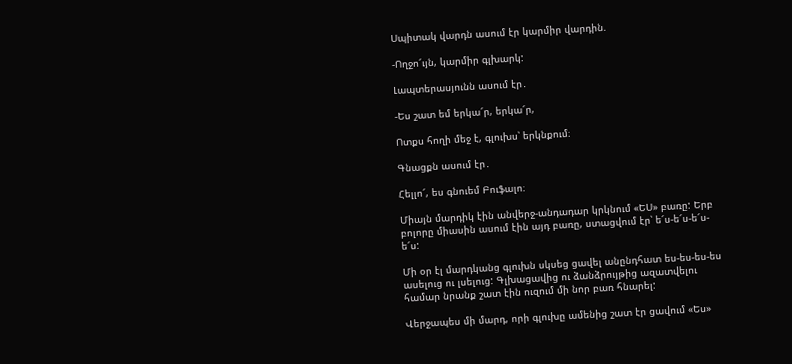Սպիտակ վարդն ասում էր կարմիր վարդին.

-Ողջո՜ւյն, կարմիր գլխարկ:

Լապտերասյունն ասում էր․

-Ես շատ եմ երկա՜ր, երկա՜ր,

Ոտքս հողի մեջ է, գլուխս՝ երկնքում։

Գնացքն ասում էր․

Հելլո՜, ես գնուեմ Բուֆալո։

Միայն մարդիկ էին անվերջ-անդադար կրկնում «ԵՍ» բառը: Երբ բոլորը միասին ասում էին այդ բառը, ստացվում էր՝ ե՜ս-ե՜ս-ե՜ս-ե՜ս:

Մի օր էլ մարդկանց գլուխն սկսեց ցավել անընդհատ ես-ես-ես-ես ասելուց ու լսելուց: Գլխացավից ու ձանձրույթից ազատվելու համար նրանք շատ էին ուզում մի նոր բառ հնարել:

Վերջապես մի մարդ, որի գլուխը ամենից շատ էր ցավում «Ես»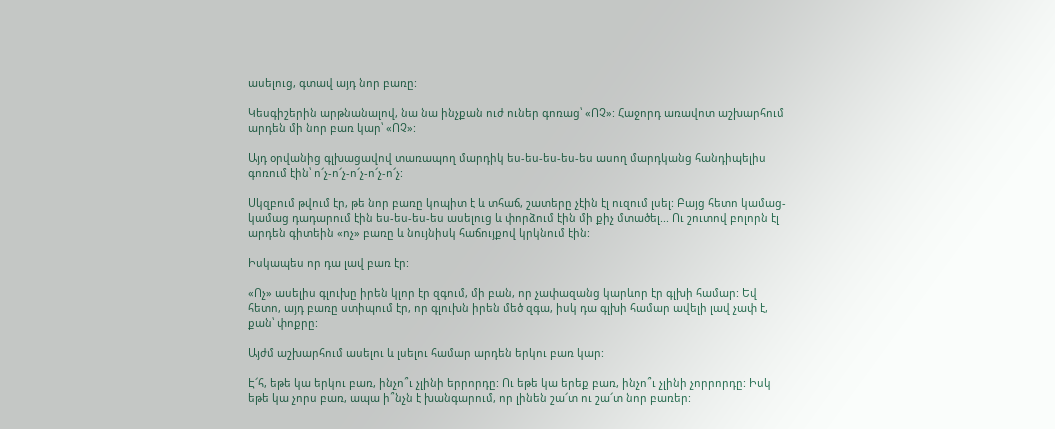ասելուց, գտավ այդ նոր բառը:

Կեսգիշերին արթնանալով, նա նա ինչքան ուժ ուներ գոռաց՝ «ՈՉ»: Հաջորդ առավոտ աշխարհում արդեն մի նոր բառ կար՝ «ՈՉ»:

Այդ օրվանից գլխացավով տառապող մարդիկ ես-ես-ես-ես-ես ասող մարդկանց հանդիպելիս գոռում էին՝ ո՜չ-ո՜չ-ո՜չ-ո՜չ-ո՜չ:

Սկզբում թվում էր, թե նոր բառը կոպիտ է և տհաճ, շատերը չէին էլ ուզում լսել: Բայց հետո կամաց-կամաց դադարում էին ես-ես-ես-ես ասելուց և փորձում էին մի քիչ մտածել... Ու շուտով բոլորն էլ արդեն գիտեին «ոչ» բառը և նույնիսկ հաճույքով կրկնում էին:

Իսկապես որ դա լավ բառ էր:

«Ոչ» ասելիս գլուխը իրեն կլոր էր զգում, մի բան, որ չափազանց կարևոր էր գլխի համար: Եվ հետո, այդ բառը ստիպում էր, որ գլուխն իրեն մեծ զգա, իսկ դա գլխի համար ավելի լավ չափ է, քան՝ փոքրը:

Այժմ աշխարհում ասելու և լսելու համար արդեն երկու բառ կար:

Է՜հ, եթե կա երկու բառ, ինչո՞ւ չլինի երրորդը: Ու եթե կա երեք բառ, ինչո՞ւ չլինի չորրորդը: Իսկ եթե կա չորս բառ, ապա ի՞նչն է խանգարում, որ լինեն շա՜տ ու շա՜տ նոր բառեր: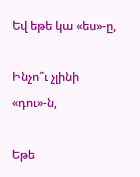Եվ եթե կա «ես»-ը,

Ինչո՞ւ չլինի «դու»-ն,

Եթե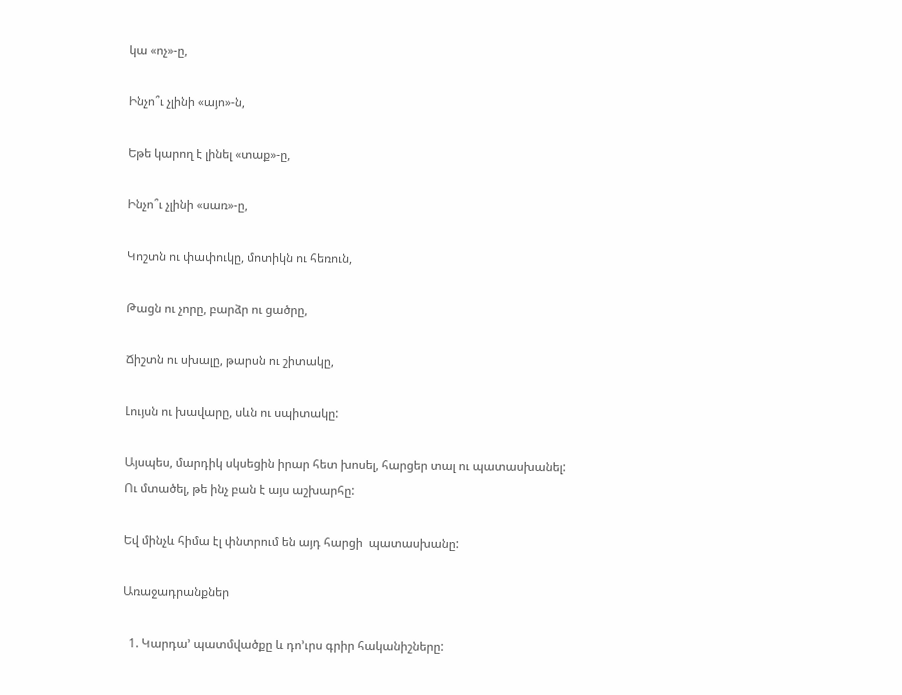կա «ոչ»-ը,

Ինչո՞ւ չլինի «այո»-ն,

Եթե կարող է լինել «տաք»-ը,

Ինչո՞ւ չլինի «սառ»-ը,

Կոշտն ու փափուկը, մոտիկն ու հեռուն,

Թացն ու չորը, բարձր ու ցածրը,

Ճիշտն ու սխալը, թարսն ու շիտակը,

Լույսն ու խավարը, սևն ու սպիտակը:

Այսպես, մարդիկ սկսեցին իրար հետ խոսել, հարցեր տալ ու պատասխանել: Ու մտածել, թե ինչ բան է այս աշխարհը:

Եվ մինչև հիմա էլ փնտրում են այդ հարցի  պատասխանը:

Առաջադրանքներ

  1. Կարդա’ պատմվածքը և դո’ւրս գրիր հականիշները: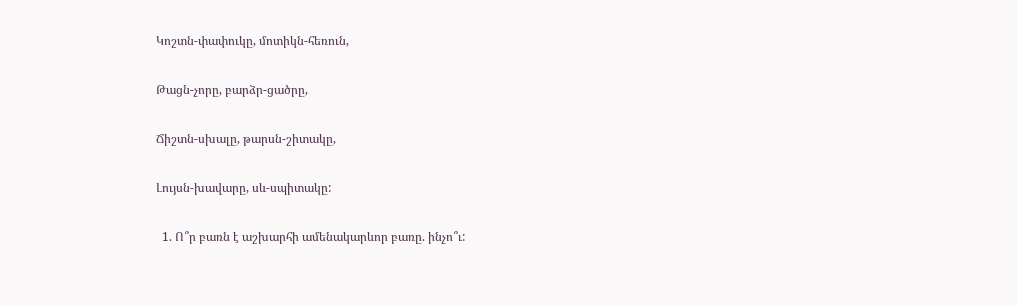Կոշտն-փափուկը, մոտիկն-հեռուն,

Թացն-չորը, բարձր-ցածրը,

Ճիշտն-սխալը, թարսն-շիտակը,

Լույսն-խավարը, սև-սպիտակը:

  1. Ո՞ր բառն է աշխարհի ամենակարևոր բառը. ինչո՞ւ: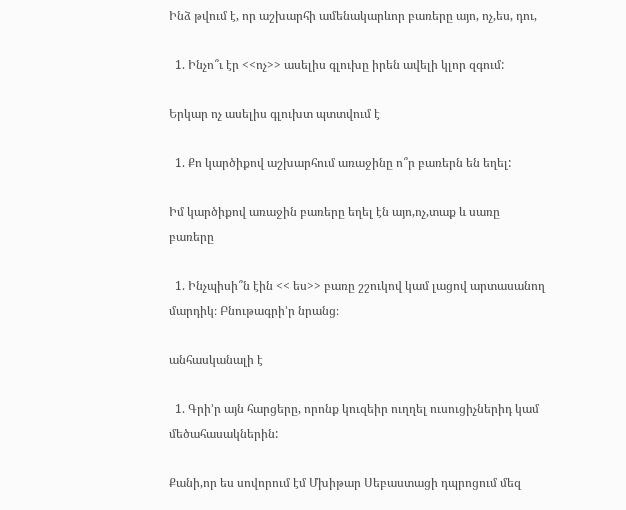Ինձ թվում է, որ աշխարհի ամենակարևոր բառերը այո, ոչ,ես, դու,

  1. Ինչո՞ւ էր <<ոչ>> ասելիս գլուխը իրեն ավելի կլոր զգում:

Երկար ոչ ասելիս գլուխտ պտտվում է

  1. Քո կարծիքով աշխարհում առաջինը ո՞ր բառերն են եղել:

Իմ կարծիքով առաջին բառերը եղել էն այո,ոչ,տաք և սառը բառերը

  1. Ինչպիսի՞ն էին << ես>> բառը շշուկով կամ լացով արտասանող մարդիկ։ Բնութագրի’ր նրանց։

անհասկանալի է

  1. Գրի’ր այն հարցերը, որոնք կուզեիր ուղղել ուսուցիչներիդ կամ մեծահասակներին:

Քանի,որ ես սովորում էմ Մխիթար Սեբաստացի դպրոցում մեզ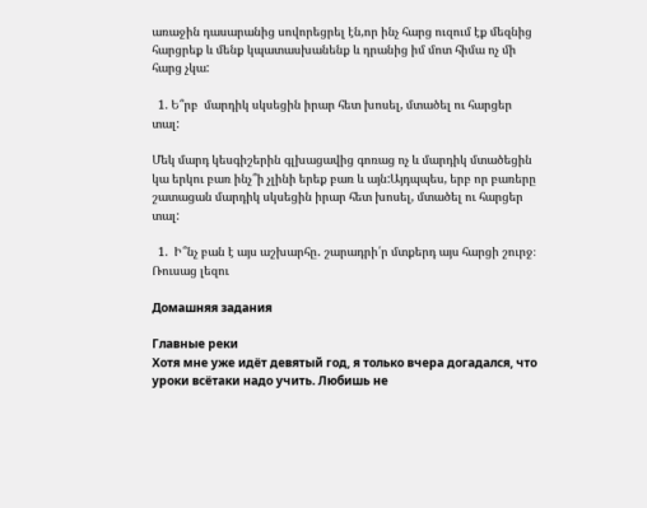առաջին դասարանից սովորեցրել էն,որ ինչ հարց ուզում էք մեզնից հարցրեք և մենք կպատասխանենք և դրանից իմ մոտ հիմա ոչ մի հարց չկա:

  1. Ե՞րբ  մարդիկ սկսեցին իրար հետ խոսել, մտածել ու հարցեր տալ:

Մեկ մարդ կեսգիշերին գլխացավից գոռաց ոչ և մարդիկ մտածեցին կա երկու բառ ինչ՞ի չլինի երեք բառ և այն:Այդպպես, երբ որ բառերը շատացան մարդիկ սկսեցին իրար հետ խոսել, մտածել ու հարցեր տալ:

  1.  Ի՞նչ բան է այս աշխարհը․ շարադրի՛ր մտքերդ այս հարցի շուրջ։
Ռուսաց լեզու

Домашняя задания

Главные реки
Хотя мне уже идёт девятый год, я только вчера догадался, что уроки всётаки надо учить. Любишь не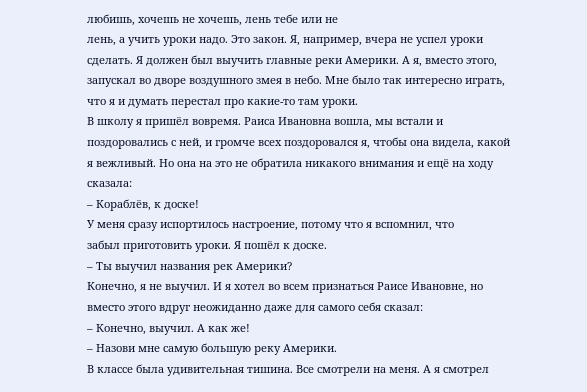любишь, хочешь не хочешь, лень тебе или не
лень, а учить уроки надо. Это закон. Я, например, вчера не успел уроки
сделать. Я должен был выучить главные реки Америки. А я, вместо этого,
запускал во дворе воздушного змея в небо. Мне было так интересно играть,
что я и думать перестал про какие-то там уроки.
В школу я пришёл вовремя. Раиса Ивановна вошла, мы встали и
поздоровались с ней, и громче всех поздоровался я, чтобы она видела, какой
я вежливый. Но она на это не обратила никакого внимания и ещё на ходу
сказала:
– Кораблёв, к доске!
У меня сразу испортилось настроение, потому что я вспомнил, что
забыл приготовить уроки. Я пошёл к доске.
– Ты выучил названия рек Америки?
Конечно, я не выучил. И я хотел во всем признаться Раисе Ивановне, но
вместо этого вдруг неожиданно даже для самого себя сказал:
– Конечно, выучил. А как же!
– Назови мне самую большую реку Америки.
В классе была удивительная тишина. Все смотрели на меня. А я смотрел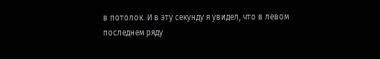в потолок. И в эту секунду я увидел, что в левом последнем ряду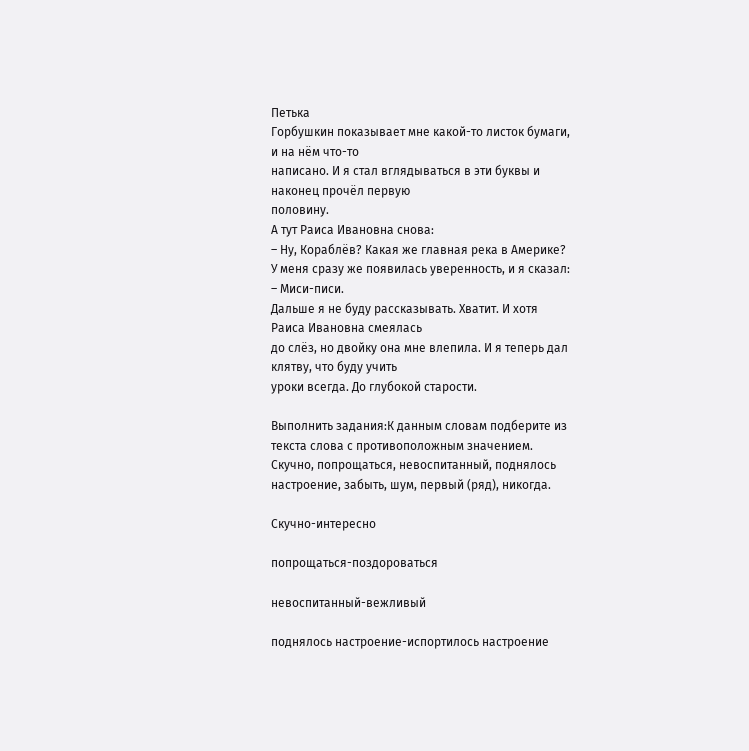Петька
Горбушкин показывает мне какой-то листок бумаги, и на нём что-то
написано. И я стал вглядываться в эти буквы и наконец прочёл первую
половину.
А тут Раиса Ивановна снова:
– Ну, Кораблёв? Какая же главная река в Америке?
У меня сразу же появилась уверенность, и я сказал:
– Миси-писи.
Дальше я не буду рассказывать. Хватит. И хотя Раиса Ивановна смеялась
до слёз, но двойку она мне влепила. И я теперь дал клятву, что буду учить
уроки всегда. До глубокой старости.

Выполнить задания:К данным словам подберите из текста слова с противоположным значением. Скучно, попрощаться, невоспитанный, поднялось настроение, забыть, шум, первый (ряд), никогда.

Скучно-интересно

попрощаться-поздороваться

невоспитанный-вежливый

поднялось настроение-испортилось настроение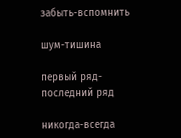забыть-вспомнить

шум-тишина

первый ряд-последний ряд

никогда-всегда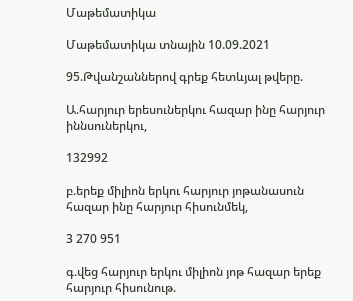Մաթեմատիկա

Մաթեմատիկա տնային 10.09.2021

95.Թվանշաններով գրեք հետևյալ թվերը.

Ա.հարյուր երեսուներկու հազար ինը հարյուր իննսուներկու,

132992

բ.երեք միլիոն երկու հարյուր յոթանասուն հազար ինը հարյուր հիսունմեկ,

3 270 951

գ.վեց հարյուր երկու միլիոն յոթ հազար երեք հարյուր հիսունութ.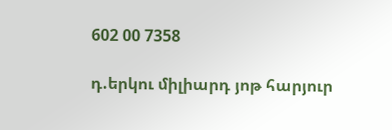602 00 7358

դ.երկու միլիարդ յոթ հարյուր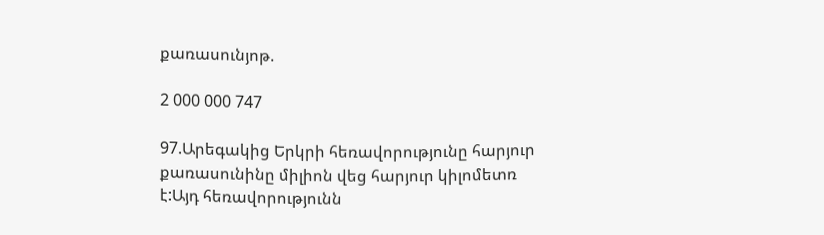քառասունյոթ.

2 000 000 747

97.Արեգակից Երկրի հեռավորությունը հարյուր քառասունինը միլիոն վեց հարյուր կիլոմետռ է:Այդ հեռավորությունն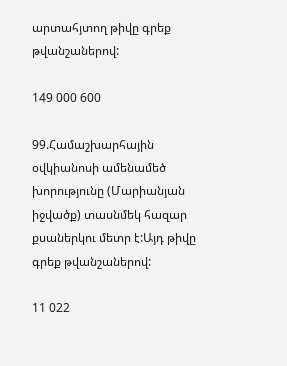արտահյտող թիվը գրեք թվանշաներով:

149 000 600

99.Համաշխարհային օվկիանոսի ամենամեծ խորությունը (Մարիանյան իջվածք) տասնմեկ հազար քսաներկու մետր է:Այդ թիվը գրեք թվանշաներով:

11 022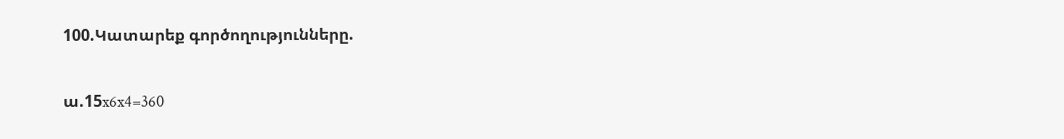100.Կատարեք գործողությունները.

ա.15x6x4=360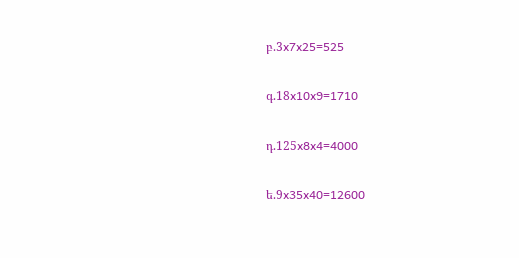բ.3x7x25=525

գ.18x10x9=1710

դ.125x8x4=4000

ե.9x35x40=12600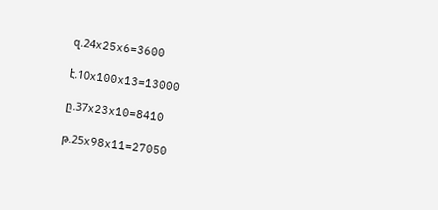զ.24x25x6=3600

է.10x100x13=13000

ը.37x23x10=8410

թ.25x98x11=27050